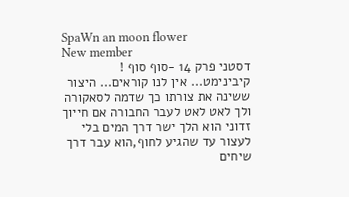SpaWn an moon flower
New member
דסטני פרק 14 -סוף סוף !
קיבינימט... אין לנו קוראים... היצור ששינה את צורתו כך שדמה לסאקורה ולך לאט לאט לעבר החבורה אם חייוך זדוני הוא הלך ישר דרך המים בלי לעצור עד שהגיע לחוף,הוא עבר דרך שיחים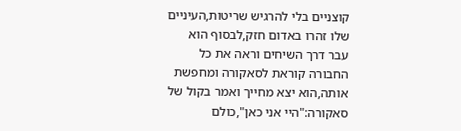קוצניים בלי להרגיש שריטות,העיניים שלו זהרו באדום חזק,לבסוף הוא עבר דרך השיחים וראה את כל החבורה קוראת לסאקורה ומחפשת אותה,הוא יצא מחייך ואמר בקול של סאקורה:"היי אני כאן",כולם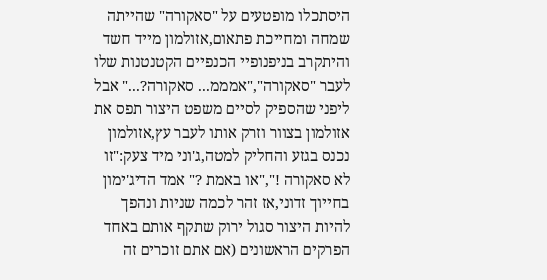היסתכלו מופטעים על "סאקורה" שהייתה שמחה ומחייכת פתאום,אזולמון מייד חשד והיתקרב בניפנופיי הכנפיים הקטנטנות שלו לעבר "סאקורה","אמממ... סאקורה?..." אבל ליפני שהספיק לסיים משפט היצור תפס את אזולמון בצוור וזרק אותו לעבר עץ,אזולמון נכנס בגזע והחליק למטה,ג'וני מיד צעק:"זו לא סאקורה !","או באמת ?" אמד הדיג'ימון בחייוך זדוני,אז זהר לכמה שניות ונהפך להיות היצור סגול ירוק שתקף אותם באחד הפרקים הראשונים (אם אתם זוכרים זה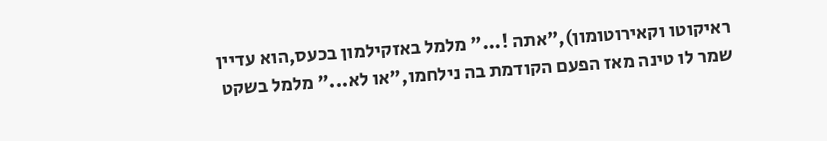ראיקוטו וקאירוטומון),"אתה !..." מלמל באזקילמון בכעס,הוא עדיין שמר לו טינה מאז הפעם הקודמת בה נילחמו,"או לא..." מלמל בשקט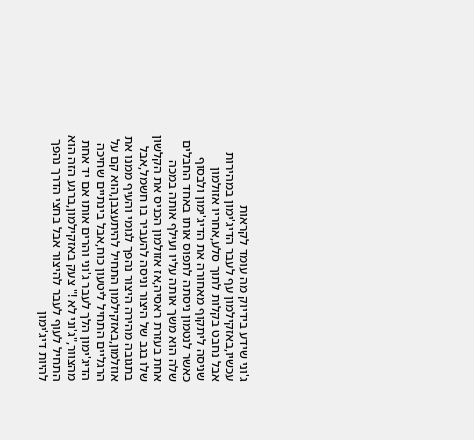ג'וני שידע בידיוק מה עומד לקראות עכשיו,באזקילמון עף לעבר הדיג'ימון במהירות אבל נחבט בקלות לתוך סלע,אחריו אזולמון שניסה ליתקוף מאחורה את הדיג'ימון ולבסוף כאשר לנטמון ניסתה לתפוס אותו באחד החבלים שלה הוא משך אותה עליו ועילף אותה במכה אחת בעזרת ראסיה,אז אזולמון הכניס את הקלשון שלו בגב של היצור וניסה להעביר בו חשמל,אבל בתגובה מהירה היצור נהפך לגומי והעיף ממנו את אוזלמון,באזקילמון התחיל להיתעצבן,הוא קם על הרגליים התחיל ליטעון כוח,אבל בינתיים שחיכה הדיג'ימון הלך לעבר ג'וני והרים אותו אם יד אחת מהצוור,"ג'וני לא !" צעק באזקילמון,ברגע הזה הוא התחיל לעוף לעבר להיצור אבל בחצי הדרך נהפך להיות דיג'ימון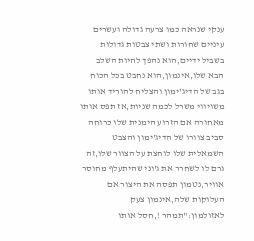ענקי שנראה כמו צרעה גדולה ועשרים עיניים שחורות ושתי צבטות גדולות בשביל ידיים,הוא נהפך להיות השלב הבא שלו,אינמון,הוא נחבט בכל הכוח בגב של הדיג'ימון והצליח להוריד אותו משויווי משרל לכמה שניות,אז תפס אותו מאחורה אם הזרוע הימנית שלו כרוחה סביב צוורו של הדיג'ימון והצבט השמאלית שלו לוחצת על הצוור שלו,זה גרם לו לשחרר את ג'וני שהיתעלף מחוסר אוויר,נטמון תפסה את היצור אם העלוקות שלה,אינמון צעק לאזולמון:"תמהר !,חסל אותו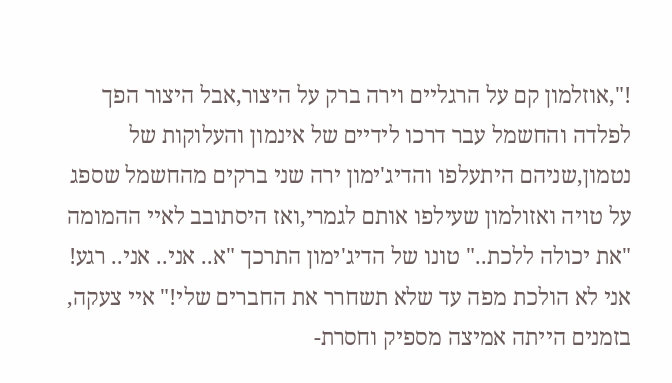!",אוזלמון קם על הרגליים וירה ברק על היצור,אבל היצור הפך לפלדה והחשמל עבר דרכו לידיים של אינמון והעלוקות של נטמון,שניהם היתעלפו והדיג'ימון ירה שני ברקים מהחשמל שספג על טויה ואזולמון שעילפו אותם לגמרי,ואז היסתובב לאיי ההמומה "את יכולה ללכת.." טונו של הדיג'ימון התרכך "א.. אני.. אני.. רגע! אני לא הולכת מפה עד שלא תשחרר את החברים שלי!" איי צעקה, בזמנים הייתה אמיצה מספיק וחסרת-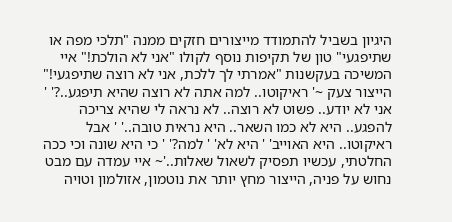היגיון בשביל להתמודד מייצורים חזקים ממנה "תלכי מפה או שתיפגעי" טון של תקיפות נוסף לקולו "אני לא הולכת!" איי המשיכה בעקשנות "אמרתי לך ללכת, אני לא רוצה שתיפגעי!" הייצור צעק ~' ראיקוטו.. למה אתה לא רוצה שהיא תיפגע..?' ' אני לא יודע.. פשוט לא רוצה.. לא נראה לי שהיא צריכה להפגע.. היא לא כמו השאר.. היא נראית טובה..' ' אבל ראיקוטו.. היא האוייב' ' היא לא' ' למה?' ' כי היא שונה וכי ככה החלטתי, עכשיו תפסיק לשאול שאלות..'~ איי עמדה עם מבט נחוש על פניה, הייצור מחץ יותר את נוטמון, אזולמון וטויה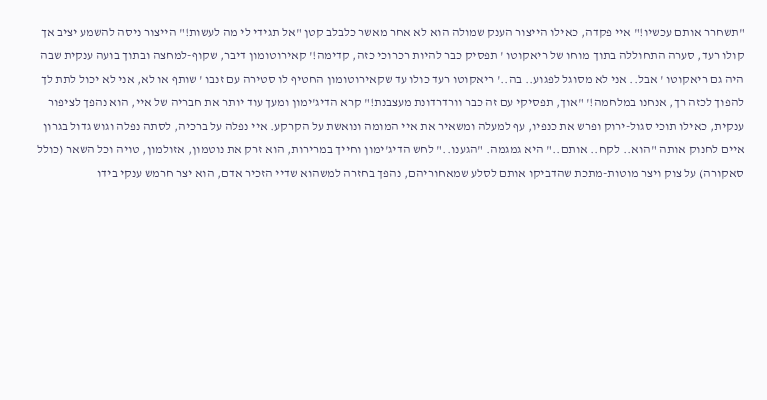"תשחרר אותם עכשיו!" איי פקדה, כאילו הייצור הענק שמולה הוא לא אחר מאשר כלבלב קטן "אל תגידי לי מה לעשות!" הייצור ניסה להשמע יציב אך קולו רעד, סערה התחוללה בתוך מוחו של ריאקוטו ' תפסיק כבר להיות רכרוכי כזה, קדימה!' קאירוטומון דיבר, שקוף-למחצה ובתוך בועה ענקית שבה היה גם ריאקוטו ' אבל.. אני לא מסוגל לפגוע.. בה..' ריאקוטו רעד כולו עד שקאירוטומון החטיף לו סטירה עם זנבו ' שותף או לא, אני לא יכול לתת לך להפוך לכזה רך, אנחנו במלחמה!' "אוך, תפסיקי עם זה כבר וורדרדונת מעצבנת!" קרא הדיג'ימון ומעך עוד יותר את חבריה של איי, הוא נהפך לציפור ענקית, כאילו תוכי סגול-ירוק ופרש את כנפיו, עף למעלה ומשאיר את איי המומה ונואשת על הקרקע. איי נפלה על ברכיה, לסתה נפלה וגוש גדול בגרון איים לחנוק אותה "הוא.. לקח.. אותם.." היא גמגמה. "הגענו.." לחש הדיג'ימון וחייך במרירות, הוא זרק את נוטמון, אזולמון, טויה וכל השאר (כולל סאקורה) על צוק ויצר מוטות-מתכת שהדביקו אותם לסלע שמאחוריהם, נהפך בחזרה למשהוא שדיי הזכיר אדם, הוא יצר חרמש ענקי בידו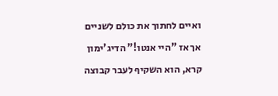ואיים לחתוך את כולם לשניים אך אז "היי אנטו!" הדיג'ימון קרא, הוא השקיף לעבר קבוצה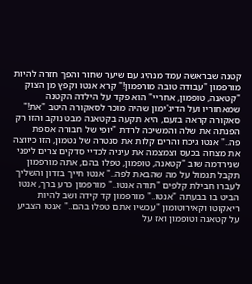קטנה שבראשה עמד מנהיג עם שיער שחור והפך חזרה להיות מורפמון "עבודה טובה מורפמון!" קרא אנטו וקפץ מן הצוק "קטאנה, טופמון, אחריי" הוא פקד על הילדה הקטנה שמאחוריו ועל הדיג'ימון שהיה מוכר לסאקורה היטב "את!" סאקורה קראה בזעם, היא תקעה בקטאנה מבט נוקב והזו רק הפנתה את שלה והמשיכה לרדת "יופי של חבורה אספת פה.." אנטו גיכח והרים קלות את סנטרה של נטמון, הזו כיווצה את מצחה בכעס וצמצמה את עיניה לכדיי סדקים צרים ליפני שנירדמה שוב "קטאנה, טופמון, טפלו בהם, אתה מורפמון תקבל תגמול על מה שהבאת לפה.." אנטו חייך בזדון והשליך לעברו חבילת קלפים "תודה אנטו.." מורפמון כרע ברך, אנטו הביט בו בבעתה "אנטו.." מורפמון קד קידה ושב להיות ריאקוטו וקאירוטומון "עכשיו אתם טפלו בהם.." אנטו הצביע על קטאנה וטופמון ואז על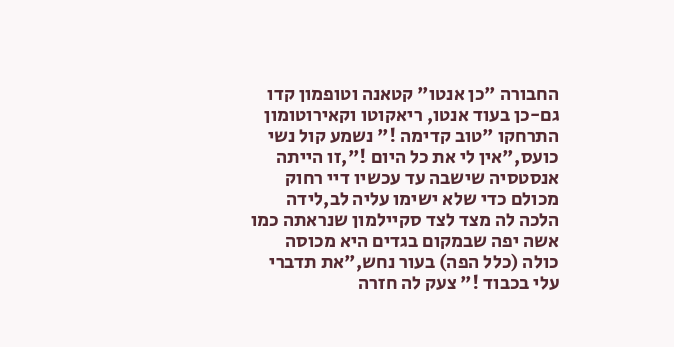החבורה "כן אנטו" קטאנה וטופמון קדו גם-כן בעוד אנטו, ריאקוטו וקאירוטומון התרחקו "טוב קדימה !" נשמע קול נשי כועס,"אין לי את כל היום !",זו הייתה אנסטסיה שישבה עד עכשיו דיי רחוק מכולם כדי שלא ישימו עליה לב,לידה הלכה לה מצד לצד סקיילמון שנראתה כמו אשה יפה שבמקום בגדים היא מכוסה כולה (כלל הפה) בעור נחש,"את תדברי עלי בכבוד !" צעק לה חזרה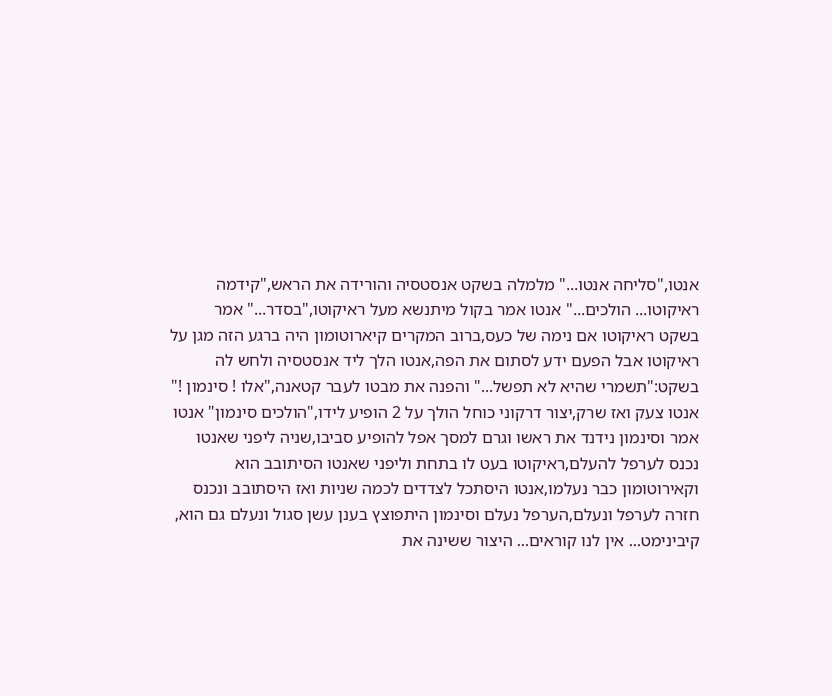אנטו,"סליחה אנטו..." מלמלה בשקט אנסטסיה והורידה את הראש,"קידמה ראיקוטו... הולכים..." אנטו אמר בקול מיתנשא מעל ראיקוטו,"בסדר..." אמר בשקט ראיקוטו אם נימה של כעס,ברוב המקרים קיארוטומון היה ברגע הזה מגן על ראיקוטו אבל הפעם ידע לסתום את הפה,אנטו הלך ליד אנסטסיה ולחש לה בשקט:"תשמרי שהיא לא תפשל..." והפנה את מבטו לעבר קטאנה,"אלו ! סינמון !" אנטו צעק ואז שרק,יצור דרקוני כוחל הולך על 2 הופיע לידו,"הולכים סינמון" אנטו אמר וסינמון נידנד את ראשו וגרם למסך אפל להופיע סביבו,שניה ליפני שאנטו נכנס לערפל להעלם,ראיקוטו בעט לו בתחת וליפני שאנטו הסיתובב הוא וקאירוטומון כבר נעלמו,אנטו היסתכל לצדדים לכמה שניות ואז היסתובב ונכנס חזרה לערפל ונעלם,הערפל נעלם וסינמון היתפוצץ בענן עשן סגול ונעלם גם הוא,
קיבינימט... אין לנו קוראים... היצור ששינה את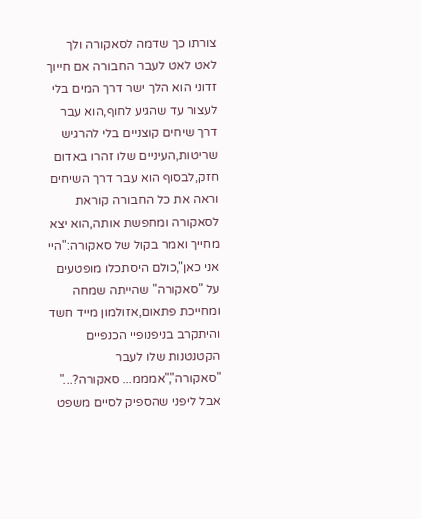צורתו כך שדמה לסאקורה ולך לאט לאט לעבר החבורה אם חייוך זדוני הוא הלך ישר דרך המים בלי לעצור עד שהגיע לחוף,הוא עבר דרך שיחים קוצניים בלי להרגיש שריטות,העיניים שלו זהרו באדום חזק,לבסוף הוא עבר דרך השיחים וראה את כל החבורה קוראת לסאקורה ומחפשת אותה,הוא יצא מחייך ואמר בקול של סאקורה:"היי אני כאן",כולם היסתכלו מופטעים על "סאקורה" שהייתה שמחה ומחייכת פתאום,אזולמון מייד חשד והיתקרב בניפנופיי הכנפיים הקטנטנות שלו לעבר "סאקורה","אמממ... סאקורה?..." אבל ליפני שהספיק לסיים משפט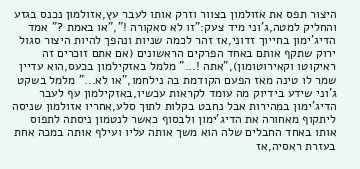היצור תפס את אזולמון בצוור וזרק אותו לעבר עץ,אזולמון נכנס בגזע והחליק למטה,ג'וני מיד צעק:"זו לא סאקורה !","או באמת ?" אמד הדיג'ימון בחייוך זדוני,אז זהר לכמה שניות ונהפך להיות היצור סגול ירוק שתקף אותם באחד הפרקים הראשונים (אם אתם זוכרים זה ראיקוטו וקאירוטומון),"אתה !..." מלמל באזקילמון בכעס,הוא עדיין שמר לו טינה מאז הפעם הקודמת בה נילחמו,"או לא..." מלמל בשקט ג'וני שידע בידיוק מה עומד לקראות עכשיו,באזקילמון עף לעבר הדיג'ימון במהירות אבל נחבט בקלות לתוך סלע,אחריו אזולמון שניסה ליתקוף מאחורה את הדיג'ימון ולבסוף כאשר לנטמון ניסתה לתפוס אותו באחד החבלים שלה הוא משך אותה עליו ועילף אותה במכה אחת בעזרת ראסיה,אז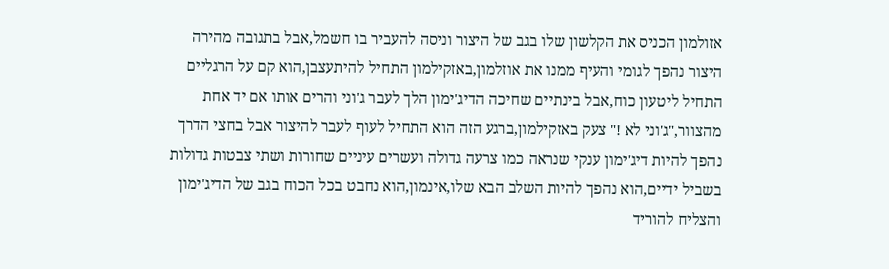אזולמון הכניס את הקלשון שלו בגב של היצור וניסה להעביר בו חשמל,אבל בתגובה מהירה היצור נהפך לגומי והעיף ממנו את אוזלמון,באזקילמון התחיל להיתעצבן,הוא קם על הרגליים התחיל ליטעון כוח,אבל בינתיים שחיכה הדיג'ימון הלך לעבר ג'וני והרים אותו אם יד אחת מהצוור,"ג'וני לא !" צעק באזקילמון,ברגע הזה הוא התחיל לעוף לעבר להיצור אבל בחצי הדרך נהפך להיות דיג'ימון ענקי שנראה כמו צרעה גדולה ועשרים עיניים שחורות ושתי צבטות גדולות בשביל ידיים,הוא נהפך להיות השלב הבא שלו,אינמון,הוא נחבט בכל הכוח בגב של הדיג'ימון והצליח להוריד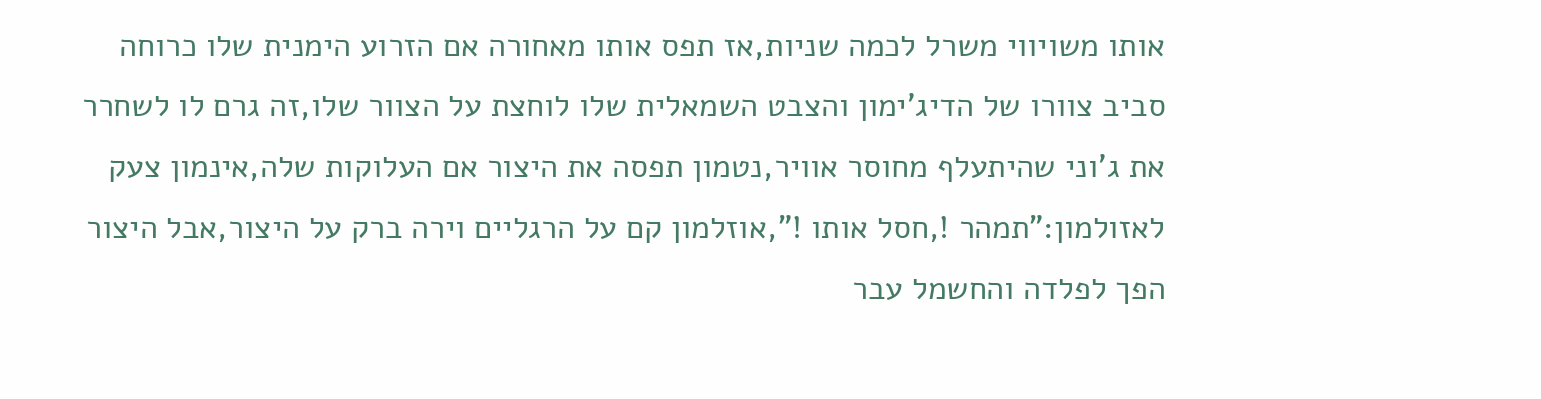אותו משויווי משרל לכמה שניות,אז תפס אותו מאחורה אם הזרוע הימנית שלו כרוחה סביב צוורו של הדיג'ימון והצבט השמאלית שלו לוחצת על הצוור שלו,זה גרם לו לשחרר את ג'וני שהיתעלף מחוסר אוויר,נטמון תפסה את היצור אם העלוקות שלה,אינמון צעק לאזולמון:"תמהר !,חסל אותו !",אוזלמון קם על הרגליים וירה ברק על היצור,אבל היצור הפך לפלדה והחשמל עבר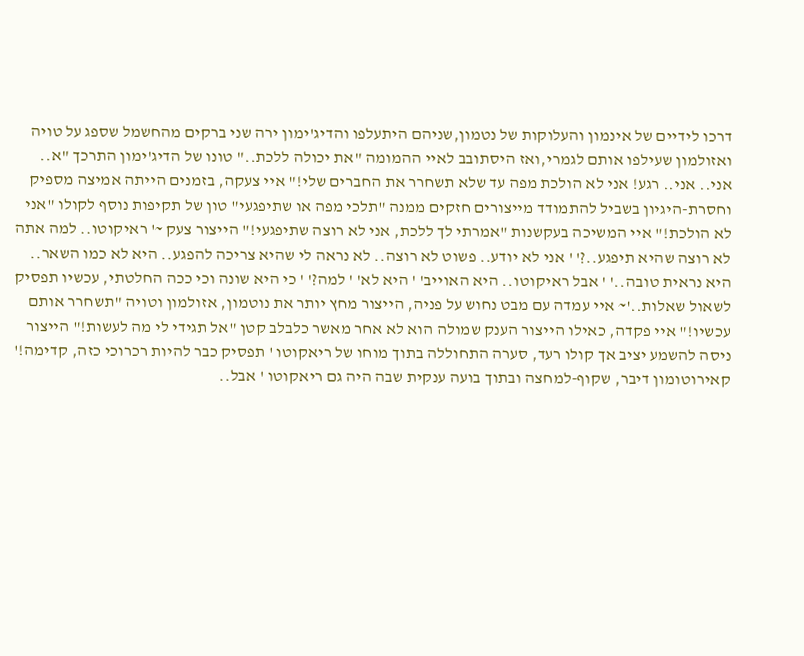דרכו לידיים של אינמון והעלוקות של נטמון,שניהם היתעלפו והדיג'ימון ירה שני ברקים מהחשמל שספג על טויה ואזולמון שעילפו אותם לגמרי,ואז היסתובב לאיי ההמומה "את יכולה ללכת.." טונו של הדיג'ימון התרכך "א.. אני.. אני.. רגע! אני לא הולכת מפה עד שלא תשחרר את החברים שלי!" איי צעקה, בזמנים הייתה אמיצה מספיק וחסרת-היגיון בשביל להתמודד מייצורים חזקים ממנה "תלכי מפה או שתיפגעי" טון של תקיפות נוסף לקולו "אני לא הולכת!" איי המשיכה בעקשנות "אמרתי לך ללכת, אני לא רוצה שתיפגעי!" הייצור צעק ~' ראיקוטו.. למה אתה לא רוצה שהיא תיפגע..?' ' אני לא יודע.. פשוט לא רוצה.. לא נראה לי שהיא צריכה להפגע.. היא לא כמו השאר.. היא נראית טובה..' ' אבל ראיקוטו.. היא האוייב' ' היא לא' ' למה?' ' כי היא שונה וכי ככה החלטתי, עכשיו תפסיק לשאול שאלות..'~ איי עמדה עם מבט נחוש על פניה, הייצור מחץ יותר את נוטמון, אזולמון וטויה "תשחרר אותם עכשיו!" איי פקדה, כאילו הייצור הענק שמולה הוא לא אחר מאשר כלבלב קטן "אל תגידי לי מה לעשות!" הייצור ניסה להשמע יציב אך קולו רעד, סערה התחוללה בתוך מוחו של ריאקוטו ' תפסיק כבר להיות רכרוכי כזה, קדימה!' קאירוטומון דיבר, שקוף-למחצה ובתוך בועה ענקית שבה היה גם ריאקוטו ' אבל..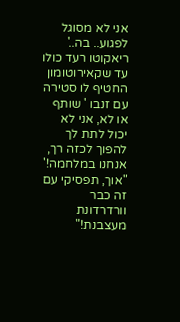אני לא מסוגל לפגוע.. בה..' ריאקוטו רעד כולו עד שקאירוטומון החטיף לו סטירה עם זנבו ' שותף או לא, אני לא יכול לתת לך להפוך לכזה רך, אנחנו במלחמה!' "אוך, תפסיקי עם זה כבר וורדרדונת מעצבנת!"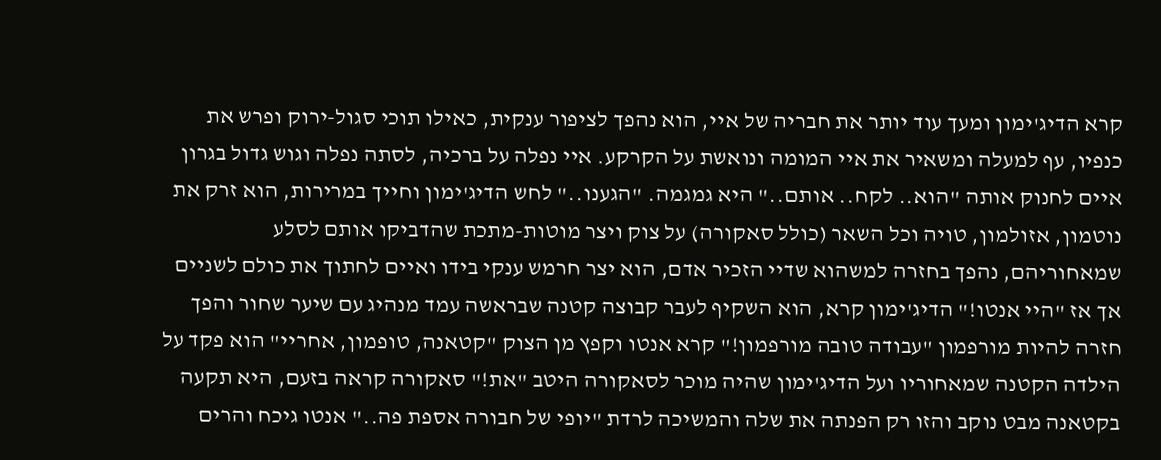קרא הדיג'ימון ומעך עוד יותר את חבריה של איי, הוא נהפך לציפור ענקית, כאילו תוכי סגול-ירוק ופרש את כנפיו, עף למעלה ומשאיר את איי המומה ונואשת על הקרקע. איי נפלה על ברכיה, לסתה נפלה וגוש גדול בגרון איים לחנוק אותה "הוא.. לקח.. אותם.." היא גמגמה. "הגענו.." לחש הדיג'ימון וחייך במרירות, הוא זרק את נוטמון, אזולמון, טויה וכל השאר (כולל סאקורה) על צוק ויצר מוטות-מתכת שהדביקו אותם לסלע שמאחוריהם, נהפך בחזרה למשהוא שדיי הזכיר אדם, הוא יצר חרמש ענקי בידו ואיים לחתוך את כולם לשניים אך אז "היי אנטו!" הדיג'ימון קרא, הוא השקיף לעבר קבוצה קטנה שבראשה עמד מנהיג עם שיער שחור והפך חזרה להיות מורפמון "עבודה טובה מורפמון!" קרא אנטו וקפץ מן הצוק "קטאנה, טופמון, אחריי" הוא פקד על הילדה הקטנה שמאחוריו ועל הדיג'ימון שהיה מוכר לסאקורה היטב "את!" סאקורה קראה בזעם, היא תקעה בקטאנה מבט נוקב והזו רק הפנתה את שלה והמשיכה לרדת "יופי של חבורה אספת פה.." אנטו גיכח והרים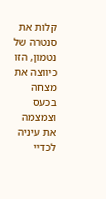קלות את סנטרה של נטמון, הזו כיווצה את מצחה בכעס וצמצמה את עיניה לכדיי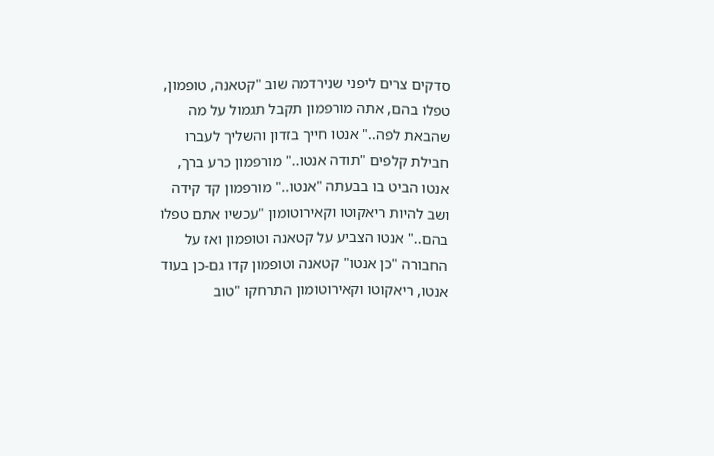סדקים צרים ליפני שנירדמה שוב "קטאנה, טופמון, טפלו בהם, אתה מורפמון תקבל תגמול על מה שהבאת לפה.." אנטו חייך בזדון והשליך לעברו חבילת קלפים "תודה אנטו.." מורפמון כרע ברך, אנטו הביט בו בבעתה "אנטו.." מורפמון קד קידה ושב להיות ריאקוטו וקאירוטומון "עכשיו אתם טפלו בהם.." אנטו הצביע על קטאנה וטופמון ואז על החבורה "כן אנטו" קטאנה וטופמון קדו גם-כן בעוד אנטו, ריאקוטו וקאירוטומון התרחקו "טוב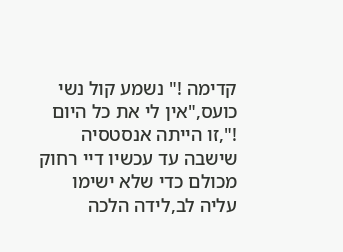קדימה !" נשמע קול נשי כועס,"אין לי את כל היום !",זו הייתה אנסטסיה שישבה עד עכשיו דיי רחוק מכולם כדי שלא ישימו עליה לב,לידה הלכה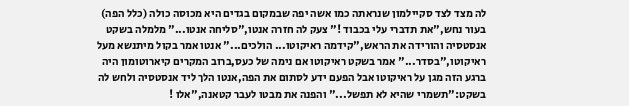לה מצד לצד סקיילמון שנראתה כמו אשה יפה שבמקום בגדים היא מכוסה כולה (כלל הפה) בעור נחש,"את תדברי עלי בכבוד !" צעק לה חזרה אנטו,"סליחה אנטו..." מלמלה בשקט אנסטסיה והורידה את הראש,"קידמה ראיקוטו... הולכים..." אנטו אמר בקול מיתנשא מעל ראיקוטו,"בסדר..." אמר בשקט ראיקוטו אם נימה של כעס,ברוב המקרים קיארוטומון היה ברגע הזה מגן על ראיקוטו אבל הפעם ידע לסתום את הפה,אנטו הלך ליד אנסטסיה ולחש לה בשקט:"תשמרי שהיא לא תפשל..." והפנה את מבטו לעבר קטאנה,"אלו !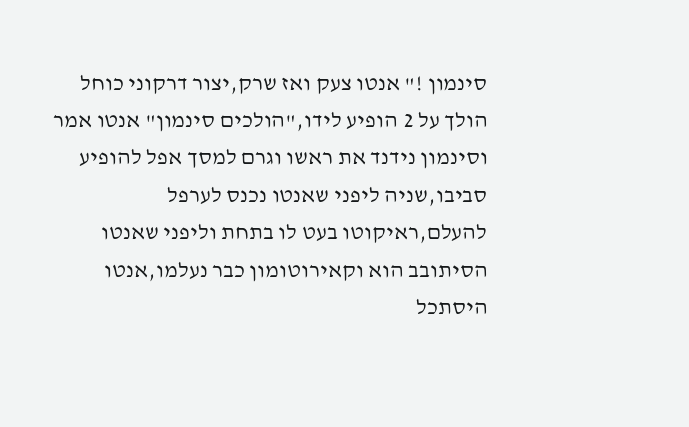סינמון !" אנטו צעק ואז שרק,יצור דרקוני כוחל הולך על 2 הופיע לידו,"הולכים סינמון" אנטו אמר וסינמון נידנד את ראשו וגרם למסך אפל להופיע סביבו,שניה ליפני שאנטו נכנס לערפל להעלם,ראיקוטו בעט לו בתחת וליפני שאנטו הסיתובב הוא וקאירוטומון כבר נעלמו,אנטו היסתכל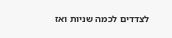לצדדים לכמה שניות ואז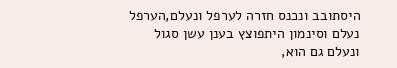היסתובב ונכנס חזרה לערפל ונעלם,הערפל נעלם וסינמון היתפוצץ בענן עשן סגול ונעלם גם הוא,